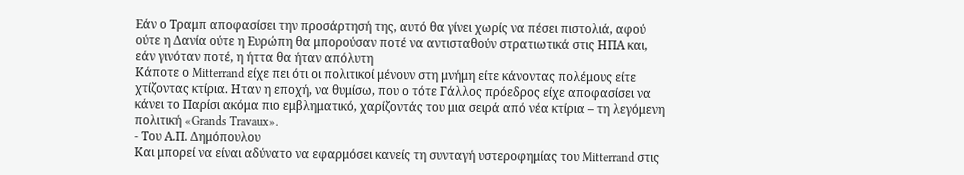Εάν ο Τραμπ αποφασίσει την προσάρτησή της, αυτό θα γίνει χωρίς να πέσει πιστολιά, αφού ούτε η Δανία ούτε η Ευρώπη θα μπορούσαν ποτέ να αντισταθούν στρατιωτικά στις ΗΠΑ και, εάν γινόταν ποτέ, η ήττα θα ήταν απόλυτη
Κάποτε ο Mitterrand είχε πει ότι οι πολιτικοί μένουν στη μνήμη είτε κάνοντας πολέμους είτε χτίζοντας κτίρια. Ηταν η εποχή, να θυμίσω, που ο τότε Γάλλος πρόεδρος είχε αποφασίσει να κάνει το Παρίσι ακόμα πιο εμβληματικό, χαρίζοντάς του μια σειρά από νέα κτίρια – τη λεγόμενη πολιτική «Grands Travaux».
- Του Α.Π. Δημόπουλου
Και μπορεί να είναι αδύνατο να εφαρμόσει κανείς τη συνταγή υστεροφημίας του Mitterrand στις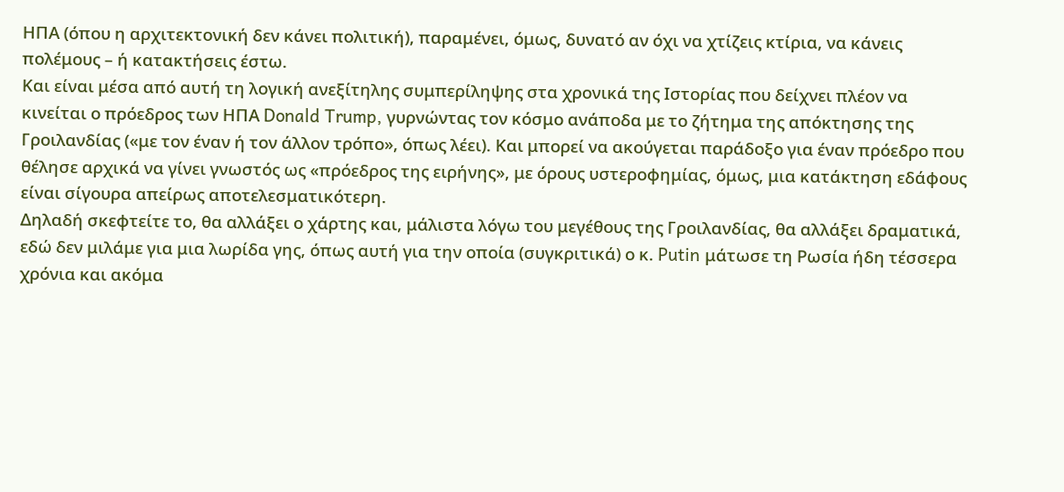ΗΠΑ (όπου η αρχιτεκτονική δεν κάνει πολιτική), παραμένει, όμως, δυνατό αν όχι να χτίζεις κτίρια, να κάνεις πολέμους – ή κατακτήσεις έστω.
Και είναι μέσα από αυτή τη λογική ανεξίτηλης συμπερίληψης στα χρονικά της Ιστορίας που δείχνει πλέον να κινείται ο πρόεδρος των ΗΠΑ Donald Trump, γυρνώντας τον κόσμο ανάποδα με το ζήτημα της απόκτησης της Γροιλανδίας («με τον έναν ή τον άλλον τρόπο», όπως λέει). Και μπορεί να ακούγεται παράδοξο για έναν πρόεδρο που θέλησε αρχικά να γίνει γνωστός ως «πρόεδρος της ειρήνης», με όρους υστεροφημίας, όμως, μια κατάκτηση εδάφους είναι σίγουρα απείρως αποτελεσματικότερη.
Δηλαδή σκεφτείτε το, θα αλλάξει ο χάρτης και, μάλιστα λόγω του μεγέθους της Γροιλανδίας, θα αλλάξει δραματικά, εδώ δεν μιλάμε για μια λωρίδα γης, όπως αυτή για την οποία (συγκριτικά) ο κ. Putin μάτωσε τη Ρωσία ήδη τέσσερα χρόνια και ακόμα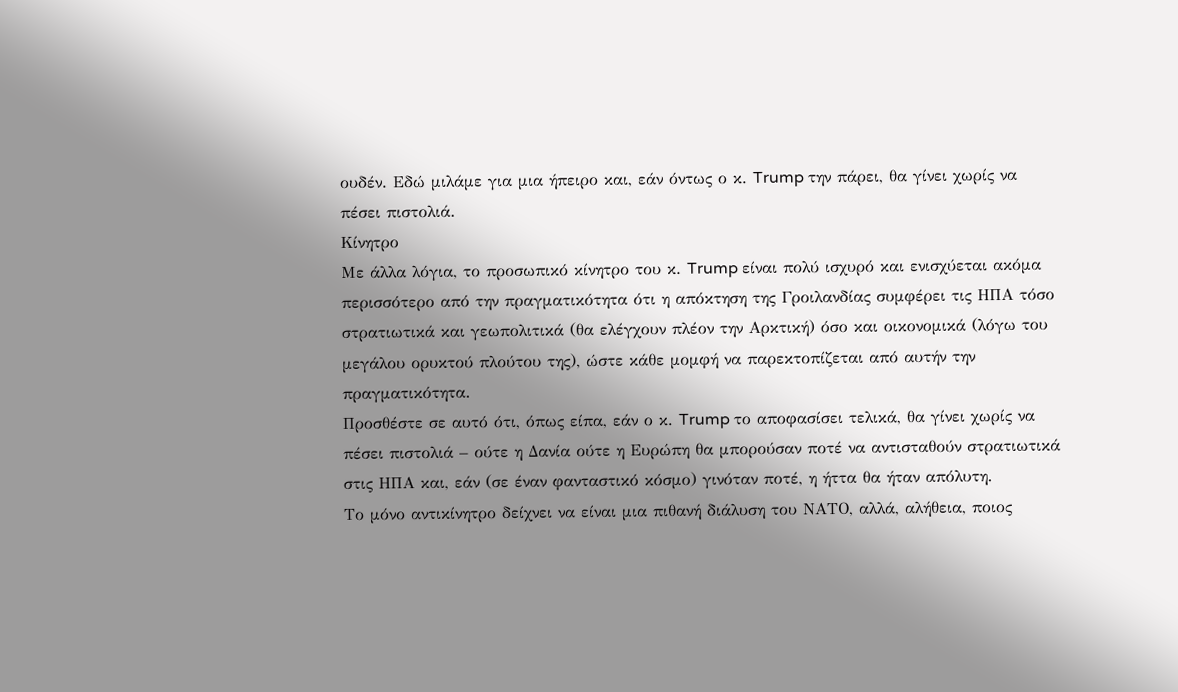ουδέν. Εδώ μιλάμε για μια ήπειρο και, εάν όντως ο κ. Trump την πάρει, θα γίνει χωρίς να πέσει πιστολιά.
Κίνητρο
Με άλλα λόγια, το προσωπικό κίνητρο του κ. Trump είναι πολύ ισχυρό και ενισχύεται ακόμα περισσότερο από την πραγματικότητα ότι η απόκτηση της Γροιλανδίας συμφέρει τις ΗΠΑ τόσο στρατιωτικά και γεωπολιτικά (θα ελέγχουν πλέον την Αρκτική) όσο και οικονομικά (λόγω του μεγάλου ορυκτού πλούτου της), ώστε κάθε μομφή να παρεκτοπίζεται από αυτήν την πραγματικότητα.
Προσθέστε σε αυτό ότι, όπως είπα, εάν ο κ. Trump το αποφασίσει τελικά, θα γίνει χωρίς να πέσει πιστολιά – ούτε η Δανία ούτε η Ευρώπη θα μπορούσαν ποτέ να αντισταθούν στρατιωτικά στις ΗΠΑ και, εάν (σε έναν φανταστικό κόσμο) γινόταν ποτέ, η ήττα θα ήταν απόλυτη.
Το μόνο αντικίνητρο δείχνει να είναι μια πιθανή διάλυση του ΝΑΤΟ, αλλά, αλήθεια, ποιος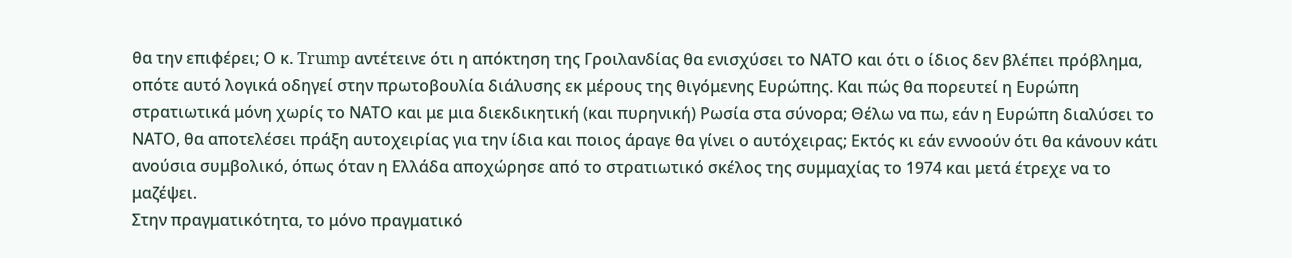θα την επιφέρει; Ο κ. Trump αντέτεινε ότι η απόκτηση της Γροιλανδίας θα ενισχύσει το ΝΑΤΟ και ότι ο ίδιος δεν βλέπει πρόβλημα, οπότε αυτό λογικά οδηγεί στην πρωτοβουλία διάλυσης εκ μέρους της θιγόμενης Ευρώπης. Και πώς θα πορευτεί η Ευρώπη στρατιωτικά μόνη χωρίς το ΝΑΤΟ και με μια διεκδικητική (και πυρηνική) Ρωσία στα σύνορα; Θέλω να πω, εάν η Ευρώπη διαλύσει το ΝΑΤΟ, θα αποτελέσει πράξη αυτοχειρίας για την ίδια και ποιος άραγε θα γίνει ο αυτόχειρας; Εκτός κι εάν εννοούν ότι θα κάνουν κάτι ανούσια συμβολικό, όπως όταν η Ελλάδα αποχώρησε από το στρατιωτικό σκέλος της συμμαχίας το 1974 και μετά έτρεχε να το μαζέψει.
Στην πραγματικότητα, το μόνο πραγματικό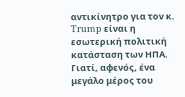αντικίνητρο για τον κ. Trump είναι η εσωτερική πολιτική κατάσταση των ΗΠΑ. Γιατί, αφενός, ένα μεγάλο μέρος του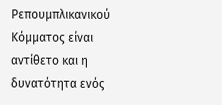Ρεπουμπλικανικού Κόμματος είναι αντίθετο και η δυνατότητα ενός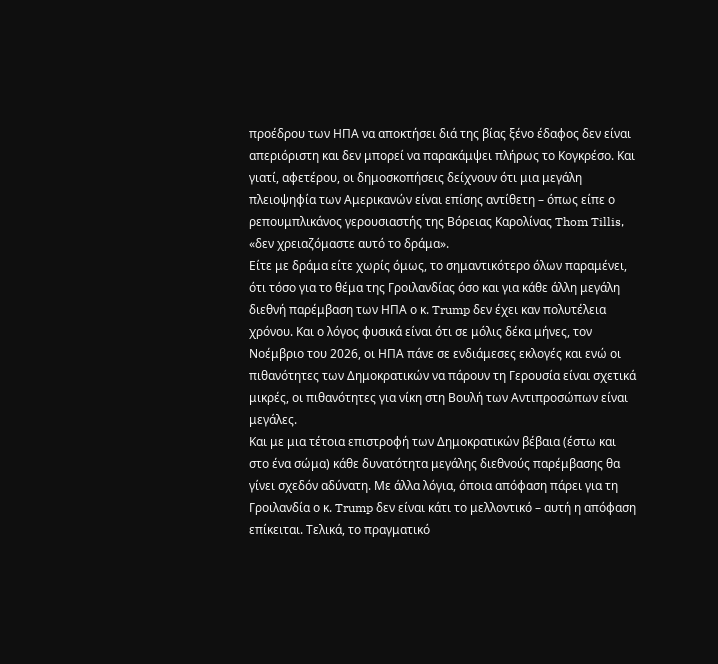προέδρου των ΗΠΑ να αποκτήσει διά της βίας ξένο έδαφος δεν είναι απεριόριστη και δεν μπορεί να παρακάμψει πλήρως το Κογκρέσο. Και γιατί, αφετέρου, οι δημοσκοπήσεις δείχνουν ότι μια μεγάλη πλειοψηφία των Αμερικανών είναι επίσης αντίθετη – όπως είπε ο ρεπουμπλικάνος γερουσιαστής της Βόρειας Καρολίνας Thom Tillis, «δεν χρειαζόμαστε αυτό το δράμα».
Είτε με δράμα είτε χωρίς όμως, το σημαντικότερο όλων παραμένει, ότι τόσο για το θέμα της Γροιλανδίας όσο και για κάθε άλλη μεγάλη διεθνή παρέμβαση των ΗΠΑ ο κ. Trump δεν έχει καν πολυτέλεια χρόνου. Και ο λόγος φυσικά είναι ότι σε μόλις δέκα μήνες, τον Νοέμβριο του 2026, οι ΗΠΑ πάνε σε ενδιάμεσες εκλογές και ενώ οι πιθανότητες των Δημοκρατικών να πάρουν τη Γερουσία είναι σχετικά μικρές, οι πιθανότητες για νίκη στη Βουλή των Αντιπροσώπων είναι μεγάλες.
Και με μια τέτοια επιστροφή των Δημοκρατικών βέβαια (έστω και στο ένα σώμα) κάθε δυνατότητα μεγάλης διεθνούς παρέμβασης θα γίνει σχεδόν αδύνατη. Με άλλα λόγια, όποια απόφαση πάρει για τη Γροιλανδία ο κ. Trump δεν είναι κάτι το μελλοντικό – αυτή η απόφαση επίκειται. Τελικά, το πραγματικό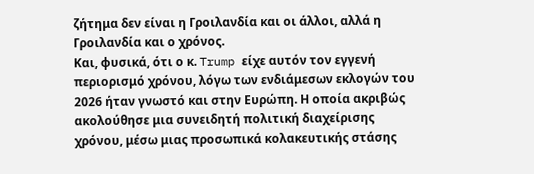ζήτημα δεν είναι η Γροιλανδία και οι άλλοι, αλλά η Γροιλανδία και ο χρόνος.
Και, φυσικά, ότι ο κ. Trump είχε αυτόν τον εγγενή περιορισμό χρόνου, λόγω των ενδιάμεσων εκλογών του 2026 ήταν γνωστό και στην Ευρώπη. Η οποία ακριβώς ακολούθησε μια συνειδητή πολιτική διαχείρισης χρόνου, μέσω μιας προσωπικά κολακευτικής στάσης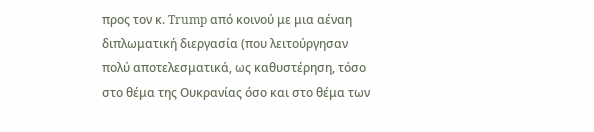προς τον κ. Trump από κοινού με μια αέναη διπλωματική διεργασία (που λειτούργησαν πολύ αποτελεσματικά, ως καθυστέρηση, τόσο στο θέμα της Ουκρανίας όσο και στο θέμα των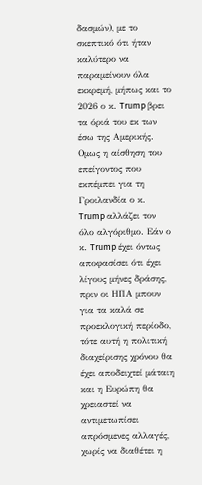δασμών), με το σκεπτικό ότι ήταν καλύτερο να παραμείνουν όλα εκκρεμή, μήπως και το 2026 ο κ. Trump βρει τα όριά του εκ των έσω της Αμερικής.
Ομως η αίσθηση του επείγοντος που εκπέμπει για τη Γροιλανδία ο κ. Trump αλλάζει τον όλο αλγόριθμο. Εάν ο κ. Trump έχει όντως αποφασίσει ότι έχει λίγους μήνες δράσης, πριν οι ΗΠΑ μπουν για τα καλά σε προεκλογική περίοδο, τότε αυτή η πολιτική διαχείρισης χρόνου θα έχει αποδειχτεί μάταιη και η Ευρώπη θα χρειαστεί να αντιμετωπίσει απρόσμενες αλλαγές, χωρίς να διαθέτει η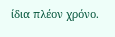ίδια πλέον χρόνο.